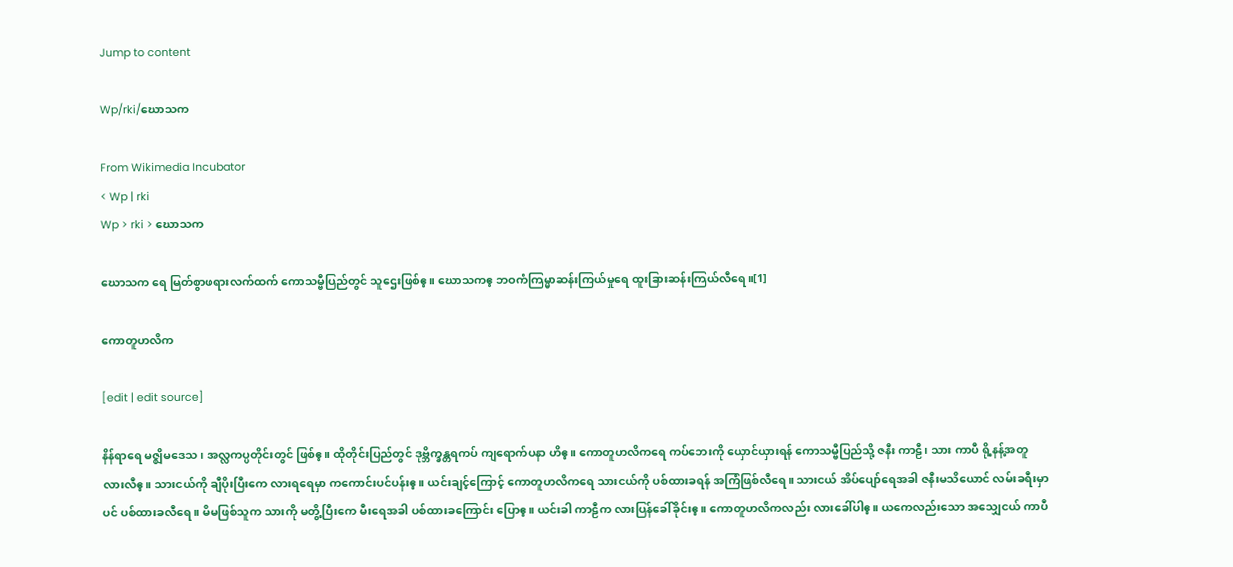Jump to content

Wp/rki/ဃောသက

From Wikimedia Incubator
< Wp | rki
Wp > rki > ဃောသက

ဃောသက ရေ မြတ်စွာဖရားလက်ထက် ကောသမ္ဗီပြည်တွင် သူဌေးဖြစ်ဧ့။ ဃောသကဧ့ ဘဝကံကြမ္မာဆန်းကြယ်မှုရေ ထူးခြားဆန်းကြယ်လီရေ။[1]

ကောတူဟလိက

[edit | edit source]

နိန်ရာရေ မဇ္ဈိမဒေသ၊ အလ္လကပ္ပတိုင်းတွင် ဖြစ်ဧ့။ ထိုတိုင်းပြည်တွင် ဒုဗ္ဘိက္ခန္တရကပ် ကျရောက်ပနာ ဟိဧ့။ ကောတူဟလိကရေ ကပ်ဘေးကို ယှောင်ယှားရန် ကောသမ္ဗီပြည်သို့ ဇနီး ကာဠီ၊ သား ကာပီ ရို့နန့်အတူ လားလီဧ့။ သားငယ်ကို ချီပိုးပြီးကေ လားရရေမှာ ကကောင်းပင်ပန်းဧ့။ ယင်းချင့်ကြောင့် ကောတူဟလိကရေ သားငယ်ကို ပစ်ထားခရန် အကြံဖြစ်လီရေ။ သားငယ် အိပ်ပျော်ရေအခါ ဇနီးမသိယောင် လမ်းခရီးမှာပင် ပစ်ထားခလီရေ။ မိမဖြစ်သူက သားကို မတွိ့ပြီးကေ မီးရေအခါ ပစ်ထားခကြောင်း ပြောဧ့။ ယင်းခါ ကာဠီက လားပြန်ခေါ်ခိုင်းဧ့။ ကောတူဟလိကလည်း လားခေါ်ပါဧ့။ ယကေလည်းသော အသျှေငယ် ကာပီ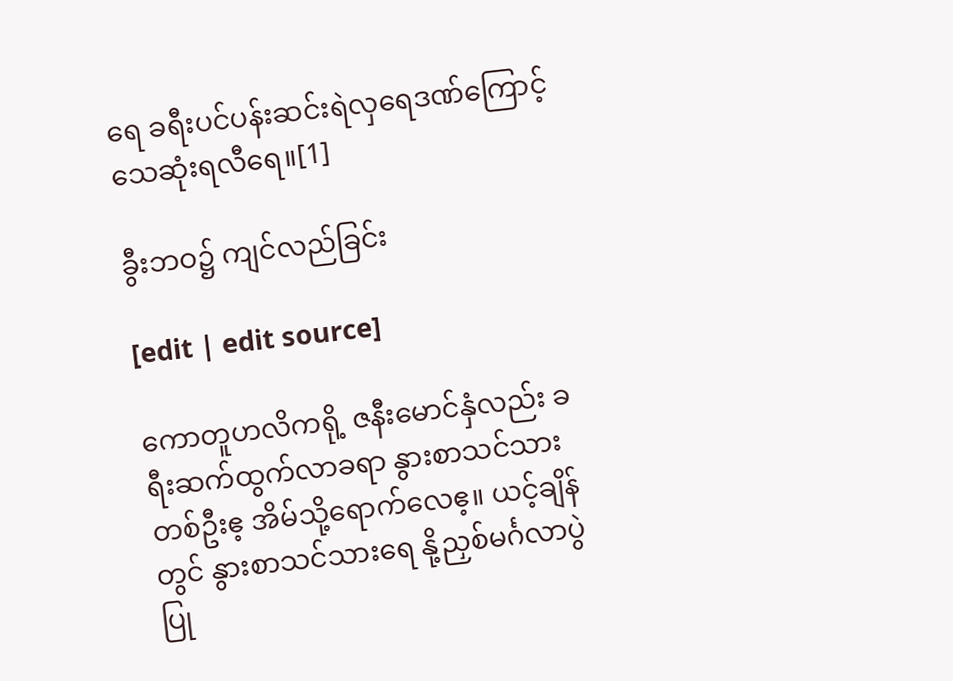ရေ ခရီးပင်ပန်းဆင်းရဲလှရေဒဏ်ကြောင့် သေဆုံးရလီရေ။[1]

ခွီးဘဝ၌ ကျင်လည်ခြင်း

[edit | edit source]

ကောတူဟလိကရို့ ဇနီးမောင်နှံလည်း ခရီးဆက်ထွက်လာခရာ နွားစာသင်သားတစ်ဦးဧ့ အိမ်သို့ရောက်လေဧ့။ ယင့်ချိန်တွင် နွားစာသင်သားရေ နို့ညှစ်မင်္ဂလာပွဲ ပြု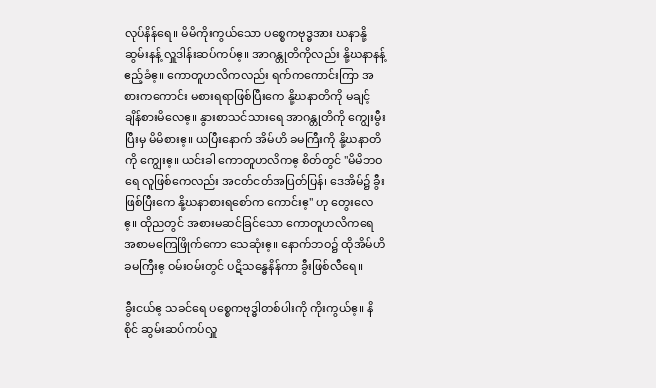လုပ်နိန်ရေ။ မိမိကိုးကွယ်သော ပစ္စေကဗုဒ္ဓအား ဃနာနို့ဆွမ်းနန့် လှူဒါန်းဆပ်ကပ်ဧ့။ အာဂန္တုတိကိုလည်း နို့ဃနာနန့် ဧည့်ခံဧ့။ ကောတူဟလိကလည်း ရက်ကကောင်းကြာ အစားကကောင်း မစားရရာဖြစ်ပြီးကေ နို့ဃနာတိကို မချင့်ချိန်စားမိလေဧ့။ နွားစာသင်သားရေ အာဂန္တုတိကို ကျွေးမွီးပြီးမှ မိမိစားဧ့။ ယပြီးနောက် အိမ်ဟိ ခမကြီးကို နို့ဃနာတိကို ကျွေးဧ့။ ယင်းခါ ကောတူဟလိကဧ့ စိတ်တွင် "မိမိဘဝရေ လူဖြစ်ကေလည်း အငတ်ငတ်အပြတ်ပြန်၊ ဒေအိမ်၌ ခွီးဖြစ်ပြီးကေ နို့ဃနာစားရစော်က ကောင်းဧ့" ဟု တွေးလေဧ့။ ထိုညတွင် အစားမဆင်ခြင်သော ကောတူဟလိကရေ အစာမကြေဖြိုက်ကော သေဆုံးဧ့။ နောက်ဘဝ၌ ထိုအိမ်ဟိခမကြီးဧ့ ဝမ်းဝမ်းတွင် ပဋိသန္ဓေနိန်ကာ ခွီးဖြစ်လီရေ။

ခွီးငယ်ဧ့ သခင်ရေ ပစ္စေကဗုဒ္ဓါတစ်ပါးကို ကိုးကွယ်ဧ့။ နိစိုင် ဆွမ်းဆပ်ကပ်လှူ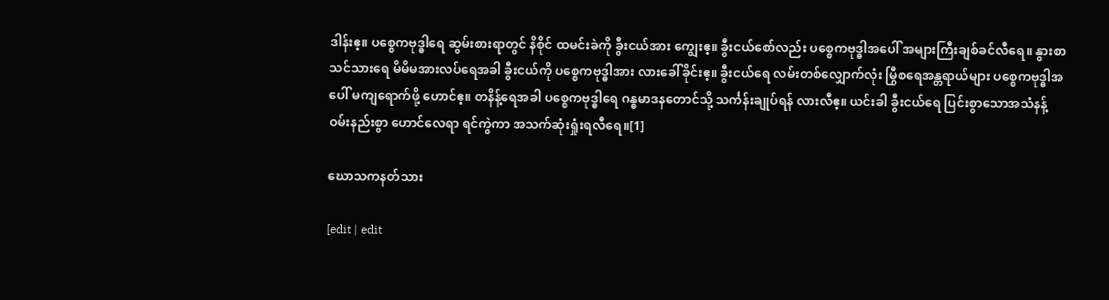ဒါန်းဧ့။ ပစ္စေကဗုဒ္ဓါရေ ဆွမ်းစားရာတွင် နိစိုင် ထမင်းခဲကို ခွီးငယ်အား ကျွေးဧ့။ ခွီးငယ်စော်လည်း ပစ္စေကဗုဒ္ဓါအပေါ် အများကြီးချစ်ခင်လီရေ။ နွားစာသင်သားရေ မိမိမအားလပ်ရေအခါ ခွီးငယ်ကို ပစ္စေကဗုဒ္ဓါအား လားခေါ်ခိုင်းဧ့။ ခွီးငယ်ရေ လမ်းတစ်လျှောက်လုံး မြွီစရေအန္တရာယ်များ ပစ္စေကဗုဒ္ဓါအပေါ် မကျရောက်ဖို့ ဟောင်ဧ့။ တနိန့်ရေအခါ ပစ္စေကဗုဒ္ဓါရေ ဂန္ဓမာဒနတောင်သို့ သင်္ကန်းချုပ်ရန် လားလီဧ့။ ယင်းခါ ခွီးငယ်ရေ ပြင်းစွာသောအသံနန့် ဝမ်းနည်းစွာ ဟောင်လေရာ ရင်ကွဲကာ အသက်ဆုံးရှုံးရလီရေ။[1]

ဃောသကနတ်သား

[edit | edit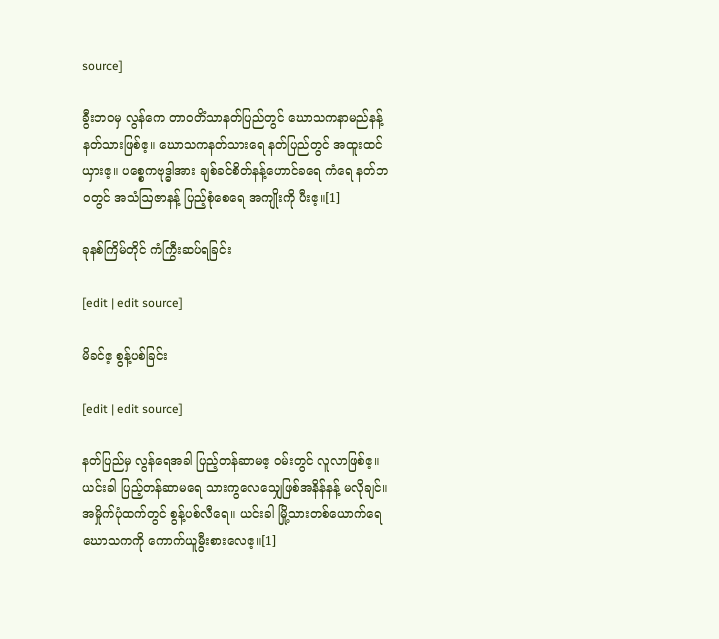source]

ခွီးဘဝမှ လွန်ကေ တာဝတိံသာနတ်ပြည်တွင် ဃောသကနာမည်နန့် နတ်သားဖြစ်ဧ့။ ဃောသကနတ်သားရေ နတ်ပြည်တွင် အထူးထင်ယှားဧ့။ ပစ္စေကဗုဒ္ဓါအား ချစ်ခင်စိတ်နန့်ဟောင်ခရေ ကံရေ နတ်ဘဝတွင် အသံဩဇာနန့် ပြည့်စုံစေရေ အကျိုးကို ပီးဧ့။[1]

ခုနစ်ကြိမ်တိုင် ကံကြွီးဆပ်ရခြင်း

[edit | edit source]

မိခင်ဧ့ စွန့်ပစ်ခြင်း

[edit | edit source]

နတ်ပြည်မှ လွန်ရေအခါ ပြည့်တန်ဆာမဧ့ ဝမ်းတွင် လူလာဖြစ်ဧ့။ ယင်းခါ ပြည့်တန်ဆာမရေ သားကွလေသျှေဖြစ်အနိန်နန့် မလိုချင်။ အမှိုက်ပုံထက်တွင် စွန့်ပစ်လီရေ။ ယင်းခါ မြို့သားတစ်ယောက်ရေ ဃောသကကို ကောက်ယူမွီးစားလေဧ့။[1]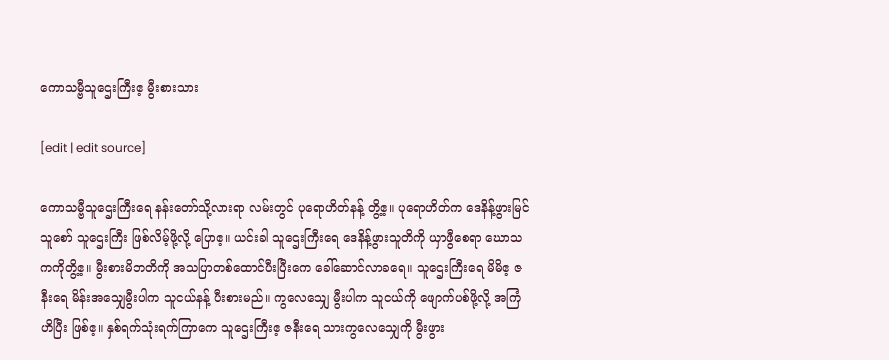ကောသမ္ဗီသူဌေးကြီးဧ့ မွီးစားသား

[edit | edit source]

ကောသမ္ဗီသူဌေးကြီးရေ နန်းတော်သို့လားရာ လမ်းတွင် ပုရောဟိတ်နန့် တွိ့ဧ့။ ပုရောဟိတ်က ဒေနိန့်ဖွားမြင်သူစော် သူဌေးကြီး ဖြစ်လိမ့်ဖို့လို့ ပြောဧ့။ ယင်းခါ သူဌေးကြီးရေ ဒေနိန့်ဖွားသူတိကို ယှာဖွီစေရာ ဃောသကကိုတွိ့ဧ့။ မွီးစားမိဘတိကို အသပြာတစ်ထောင်ပီးပြီးကေ ခေါ်ဆောင်လာခရေ။ သူဌေးကြီးရေ မိမိဧ့ ဇနီးရေ မိန်းအသျှေမွီးပါက သူငယ်နန့် ပီးစားမည်။ ကွလေသျှေ မွီးပါက သူငယ်ကို ဖျောက်ပစ်ဖို့လို့ အကြံဟိပြီး ဖြစ်ဧ့။ နှစ်ရက်သုံးရက်ကြာကေ သူဌေးကြီးဧ့ ဇနီးရေ သားကွလေသျှေကို မွီးဖွား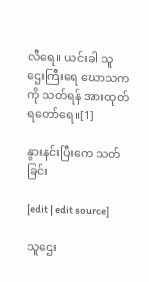လီရေ။ ယင်းခါ သူဌေးကြီးရေ ဃောသကကို သတ်ရန် အားထုတ်ရတော်ရေ။[1]

နွားနင်းပြီးကေ သတ်ခြင်း

[edit | edit source]

သူဌေး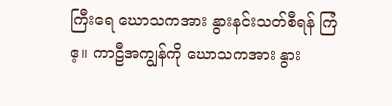ကြီးရေ ဃောသကအား နွားနင်းသတ်စီရန် ကြံဧ့။ ကာဠီအကျွန်ကို ဃောသကအား နွား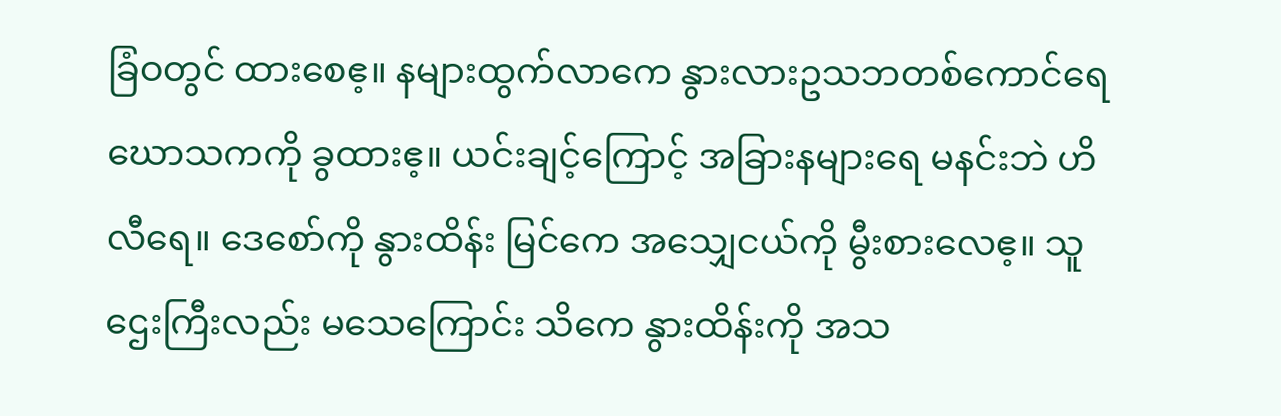ခြံဝတွင် ထားစေဧ့။ နများထွက်လာကေ နွားလားဥသဘတစ်ကောင်ရေ ဃောသကကို ခွထားဧ့။ ယင်းချင့်ကြောင့် အခြားနများရေ မနင်းဘဲ ဟိလီရေ။ ဒေစော်ကို နွားထိန်း မြင်ကေ အသျှေငယ်ကို မွီးစားလေဧ့။ သူဌေးကြီးလည်း မသေကြောင်း သိကေ နွားထိန်းကို အသ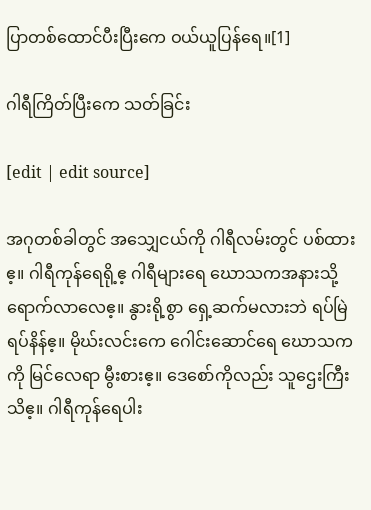ပြာတစ်ထောင်ပီးပြီးကေ ဝယ်ယူပြန်ရေ။[1]

ဂါရီကြိတ်ပြီးကေ သတ်ခြင်း

[edit | edit source]

အဂုတစ်ခါတွင် အသျှေငယ်ကို ဂါရီလမ်းတွင် ပစ်ထားဧ့။ ဂါရီကုန်ရေရို့ဧ့ ဂါရီများရေ ဃောသကအနားသို့ ရောက်လာလေဧ့။ နွားရို့စွာ ရှေ့ဆက်မလားဘဲ ရပ်မြဲရပ်နိန်ဧ့။ မိုဃ်းလင်းကေ ဂေါင်းဆောင်ရေ ဃောသကကို မြင်လေရာ မွီးစားဧ့။ ဒေစော်ကိုလည်း သူဌေးကြီးသိဧ့။ ဂါရီကုန်ရေပါး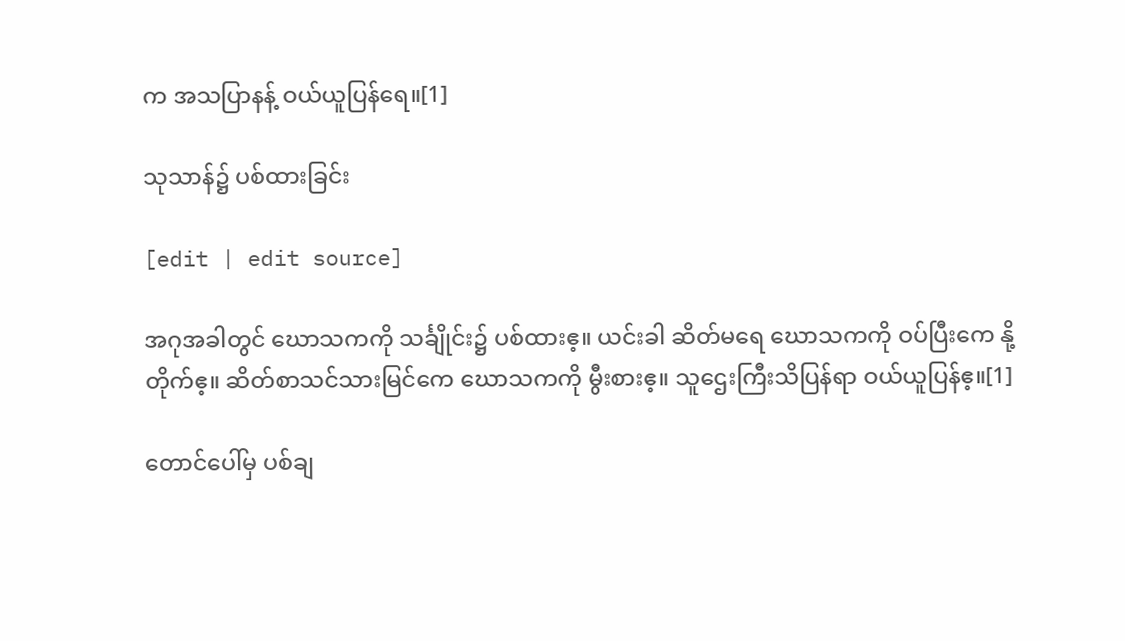က အသပြာနန့် ဝယ်ယူပြန်ရေ။[1]

သုသာန်၌ ပစ်ထားခြင်း

[edit | edit source]

အဂုအခါတွင် ဃောသကကို သင်္ချိုင်း၌ ပစ်ထားဧ့။ ယင်းခါ ဆိတ်မရေ ဃောသကကို ဝပ်ပြီးကေ နို့တိုက်ဧ့။ ဆိတ်စာသင်သားမြင်ကေ ဃောသကကို မွီးစားဧ့။ သူဌေးကြီးသိပြန်ရာ ဝယ်ယူပြန်ဧ့။[1]

တောင်ပေါ်မှ ပစ်ချ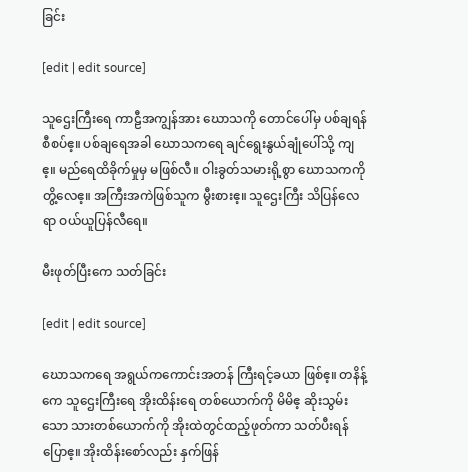ခြင်း

[edit | edit source]

သူဌေးကြီးရေ ကာဠီအကျွန်အား ဃောသကို တောင်ပေါ်မှ ပစ်ချရန် စီစပ်ဧ့။ ပစ်ချရေအခါ ဃောသကရေ ချင်ရွေးနွယ်ချုံပေါ်သို့ ကျဧ့။ မည်ရေထိခိုက်မှုမှ မဖြစ်လီ။ ဝါးခွတ်သမားရို့စွာ ဃောသကကို တွိ့လေဧ့။ အကြီးအကဲဖြစ်သူက မွီးစားဧ့။ သူဌေးကြီး သိပြန်လေရာ ဝယ်ယူပြန်လီရေ။

မီးဖုတ်ပြီးကေ သတ်ခြင်း

[edit | edit source]

ဃောသကရေ အရွယ်ကကောင်းအတန် ကြီးရင့်ခယာ ဖြစ်ဧ့။ တနိန့်ကေ သူဌေးကြီးရေ အိုးထိန်းရေ တစ်ယောက်ကို မိမိဧ့ ဆိုးသွမ်းသော သားတစ်ယောက်ကို အိုးထဲတွင်ထည့်ဖုတ်ကာ သတ်ပီးရန် ပြောဧ့။ အိုးထိန်းစော်လည်း နှက်ဖြန်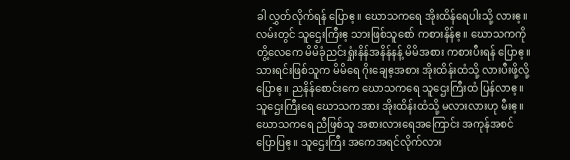ခါ လွှတ်လိုက်ရန် ပြောဧ့။ ဃောသကရေ အိုးထိန်ရေပါးသို့ လားဧ့။ လမ်းတွင် သူဌေးကြီးဧ့ သားဖြစ်သူစော် ကစားနိန်ဧ့။ ဃောသကကို တွိ့လေကေ မိမိခုံညင်းရှုံးနိန်အနိန်နန့် မိမိအစား ကစားပီးရန် ပြောဧ့။ သားရင်းဖြစ်သူက မိမိရေ ဂိုးချေဧ့အစား အိုးထိန်းထံသို့ လားပီးဖို့လို့ ပြောဧ့။ ညနိန်စောင်းကေ ဃောသကရေ သူဌေးကြီးထံ ပြန်လာဧ့။ သူဌေးကြီးရေ ဃောသကအား အိုးထိန်းထံသို့ မလားလားဟု မီးဧ့။ ဃောသကရေ ညီဖြစ်သူ အစားလားရေအကြောင်း အကုန်အစင် ပြောပြဧ့။ သူဌေးကြီး အကေအရင်လိုက်လား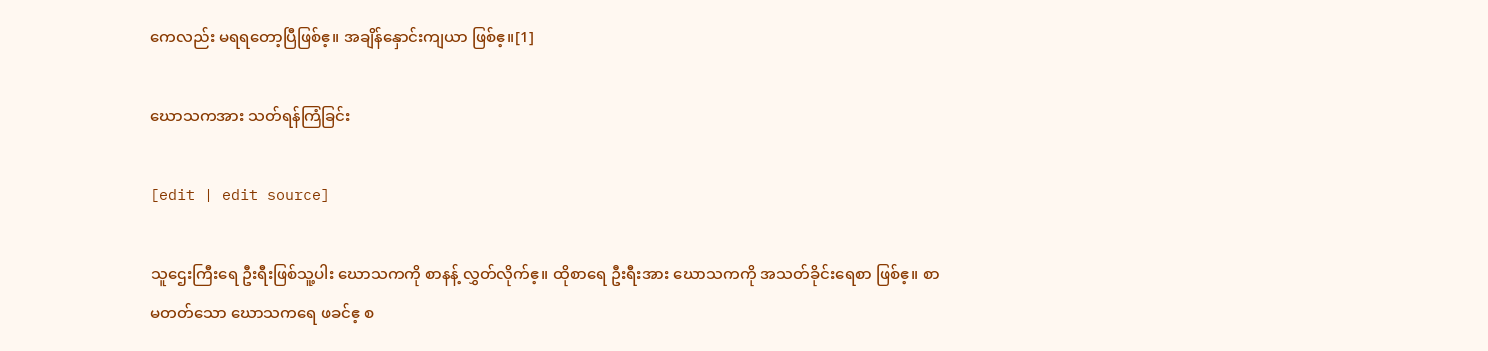ကေလည်း မရရတော့ပြီဖြစ်ဧ့။ အချိန်နှောင်းကျယာ ဖြစ်ဧ့။[1]

ဃောသကအား သတ်ရန်ကြံခြင်း

[edit | edit source]

သူဌေးကြီးရေ ဦးရီးဖြစ်သူ့ပါး ဃောသကကို စာနန့် လွှတ်လိုက်ဧ့။ ထိုစာရေ ဦးရီးအား ဃောသကကို အသတ်ခိုင်းရေစာ ဖြစ်ဧ့။ စာမတတ်သော ဃောသကရေ ဖခင်ဧ့ စ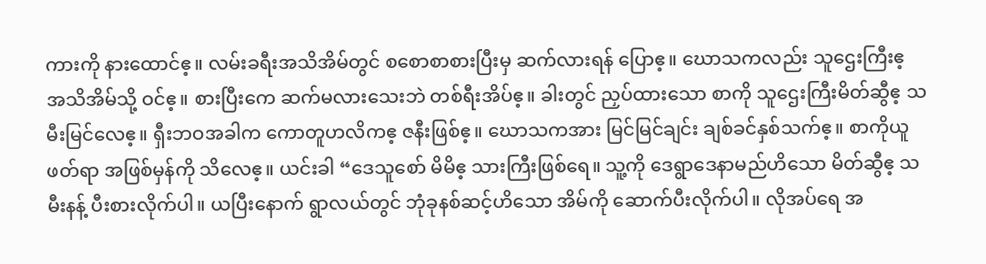ကားကို နားထောင်ဧ့။ လမ်းခရီးအသိအိမ်တွင် စစောစာစားပြီးမှ ဆက်လားရန် ပြောဧ့။ ဃောသကလည်း သူဌေးကြီးဧ့ အသိအိမ်သို့ ဝင်ဧ့။ စားပြီးကေ ဆက်မလားသေးဘဲ တစ်ရီးအိပ်ဧ့။ ခါးတွင် ညှပ်ထားသော စာကို သူဌေးကြီးမိတ်ဆွီဧ့ သမီးမြင်လေဧ့။ ရှီးဘဝအခါက ကောတူဟလိကဧ့ ဇနီးဖြစ်ဧ့။ ဃောသကအား မြင်မြင်ချင်း ချစ်ခင်နှစ်သက်ဧ့။ စာကိုယူဖတ်ရာ အဖြစ်မှန်ကို သိလေဧ့။ ယင်းခါ “ဒေသူစော် မိမိဧ့ သားကြီးဖြစ်ရေ။ သူ့ကို ဒေရွာဒေနာမည်ဟိသော မိတ်ဆွီဧ့ သမီးနန့် ပီးစားလိုက်ပါ။ ယပြီးနောက် ရွာလယ်တွင် ဘုံခုနစ်ဆင့်ဟိသော အိမ်ကို ဆောက်ပီးလိုက်ပါ။ လိုအပ်ရေ အ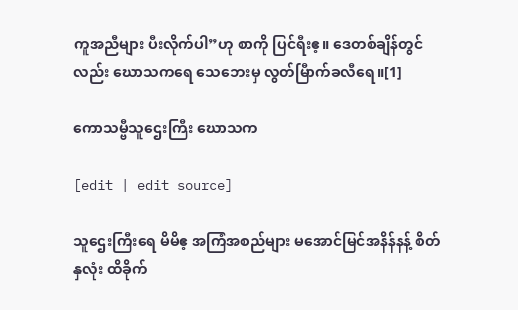ကူအညီများ ပီးလိုက်ပါ”ဟု စာကို ပြင်ရီးဧ့။ ဒေတစ်ချိန်တွင်လည်း ဃောသကရေ သေဘေးမှ လွတ်မြီာက်ခလီရေ။[1]

ကောသမ္ဗီသူဌေးကြီး ဃောသက

[edit | edit source]

သူဌေးကြီးရေ မိမိဧ့ အကြံအစည်များ မအောင်မြင်အနိန်နန့် စိတ်နှလုံး ထိခိုက်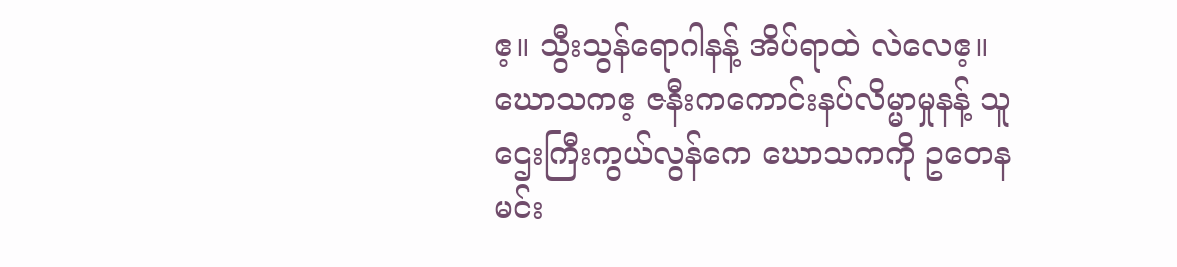ဧ့။ သွီးသွန်ရောဂါနန့် အိပ်ရာထဲ လဲလေဧ့။ ဃောသကဧ့ ဇနီးကကောင်းနပ်လိမ္မာမှုနန့် သူဌေးကြီးကွယ်လွန်ကေ ဃောသကကို ဥတေနမင်း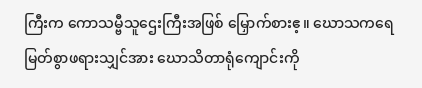ကြီးက ကောသမ္ဗီသူဌေးကြီးအဖြစ် မြှောက်စားဧ့။ ဃောသကရေ မြတ်စွာဖရားသျှင်အား ဃောသိတာရုံကျောင်းကို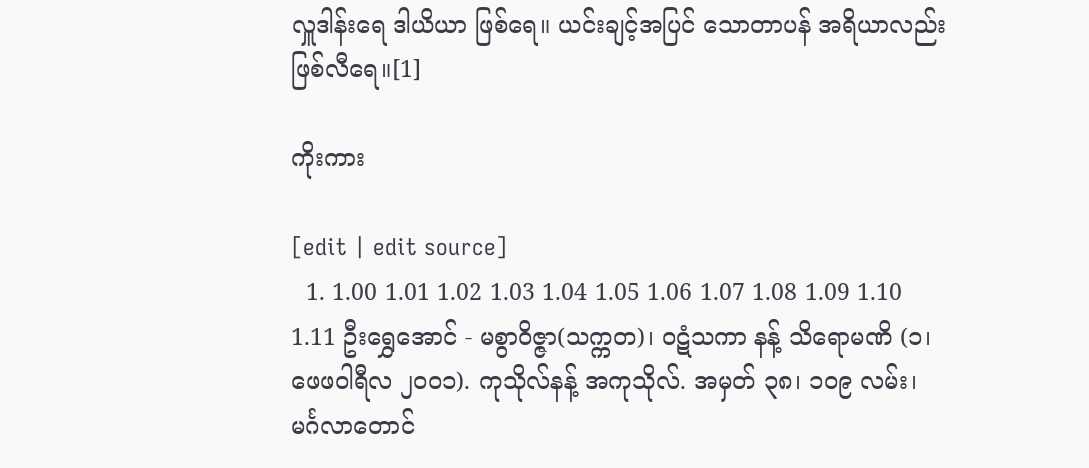လှူဒါန်းရေ ဒါယိယာ ဖြစ်ရေ။ ယင်းချင့်အပြင် သောတာပန် အရိယာလည်း ဖြစ်လီရေ။[1]

ကိုးကား

[edit | edit source]
  1. 1.00 1.01 1.02 1.03 1.04 1.05 1.06 1.07 1.08 1.09 1.10 1.11 ဦးရွှေအောင် - မစွာဝိဇ္ဇာ(သက္ကတ)၊ ဝဋံသကာ နန့် သိရောမဏိ (၁၊ ဖေဖဝါရီလ ၂၀၀၁). ကုသိုလ်နန့် အကုသိုလ်. အမှတ် ၃၈၊ ၁၀၉ လမ်း၊ မင်္ဂလာတောင်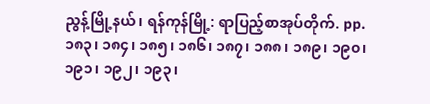ညွန့်မြို့နယ်၊ ရန်ကုန်မြို့: ရာပြည့်စာအုပ်တိုက်. pp. ၁၈၃၊ ၁၈၄၊ ၁၈၅၊ ၁၈၆၊ ၁၈၇၊ ၁၈၈၊ ၁၈၉၊ ၁၉၀၊ ၁၉၁၊ ၁၉၂၊ ၁၉၃၊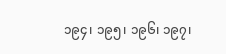၁၉၄၊ ၁၉၅၊ ၁၉၆၊ ၁၉၇၊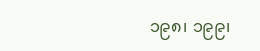၁၉၈၊ ၁၉၉၊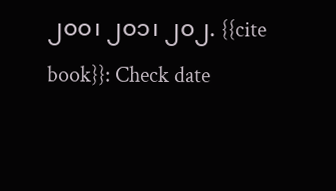၂၀၀၊ ၂၀၁၊ ၂၀၂. {{cite book}}: Check date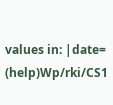values in: |date= (help)Wp/rki/CS1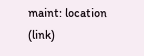maint: location (link)